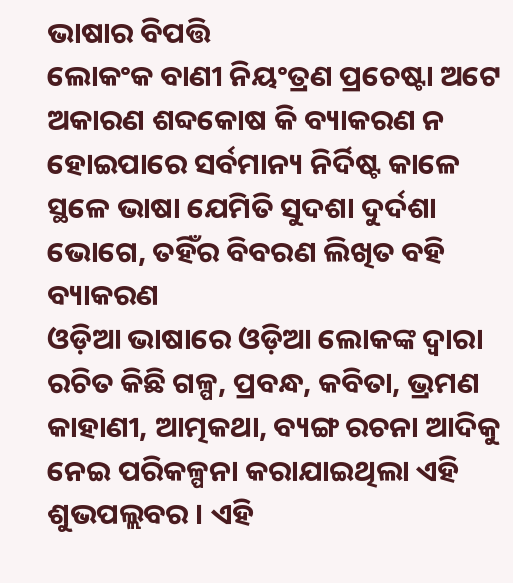ଭାଷାର ବିପତ୍ତି
ଲୋକଂକ ବାଣୀ ନିୟଂତ୍ରଣ ପ୍ରଚେଷ୍ଟା ଅଟେ ଅକାରଣ ଶବ୍ଦକୋଷ କି ବ୍ୟାକରଣ ନ ହୋଇପାରେ ସର୍ବମାନ୍ୟ ନିର୍ଦିଷ୍ଟ କାଳେ ସ୍ଥଳେ ଭାଷା ଯେମିତି ସୁଦଶା ଦୁର୍ଦଶା ଭୋଗେ, ତହିଁର ବିବରଣ ଲିଖିତ ବହି ବ୍ୟାକରଣ
ଓଡ଼ିଆ ଭାଷାରେ ଓଡ଼ିଆ ଲୋକଙ୍କ ଦ୍ୱାରା ରଚିତ କିଛି ଗଳ୍ପ, ପ୍ରବନ୍ଧ, କବିତା, ଭ୍ରମଣ କାହାଣୀ, ଆତ୍ମକଥା, ବ୍ୟଙ୍ଗ ରଚନା ଆଦିକୁ ନେଇ ପରିକଳ୍ପନା କରାଯାଇଥିଲା ଏହି ଶୁଭପଲ୍ଲବର । ଏହି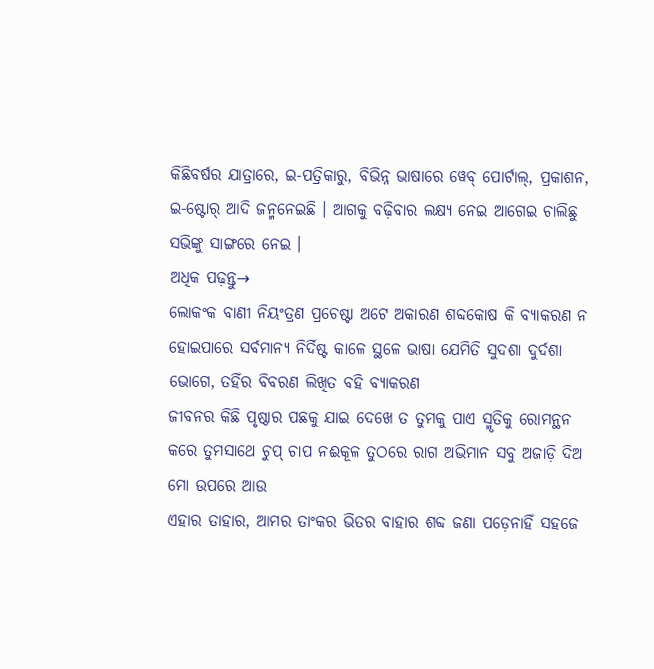କିଛିବର୍ଷର ଯାତ୍ରାରେ, ଇ-ପତ୍ରିକାରୁ, ବିଭିନ୍ନ ଭାଷାରେ ୱେବ୍ ପୋର୍ଟାଲ୍, ପ୍ରକାଶନ, ଇ-ଷ୍ଟୋର୍ ଆଦି ଜନ୍ମନେଇଛି । ଆଗକୁ ବଢ଼ିବାର ଲକ୍ଷ୍ୟ ନେଇ ଆଗେଇ ଚାଲିଛୁ ସଭିଙ୍କୁ ସାଙ୍ଗରେ ନେଇ ।
ଅଧିକ ପଢ଼ନ୍ତୁ→
ଲୋକଂକ ବାଣୀ ନିୟଂତ୍ରଣ ପ୍ରଚେଷ୍ଟା ଅଟେ ଅକାରଣ ଶବ୍ଦକୋଷ କି ବ୍ୟାକରଣ ନ ହୋଇପାରେ ସର୍ବମାନ୍ୟ ନିର୍ଦିଷ୍ଟ କାଳେ ସ୍ଥଳେ ଭାଷା ଯେମିତି ସୁଦଶା ଦୁର୍ଦଶା ଭୋଗେ, ତହିଁର ବିବରଣ ଲିଖିତ ବହି ବ୍ୟାକରଣ
ଜୀବନର କିଛି ପୃଷ୍ଠାର ପଛକୁ ଯାଇ ଦେଖେ ତ ତୁମକୁ ପାଏ ସ୍ମୃତିକୁ ରୋମନ୍ଥନ କରେ ତୁମସାଥେ ଚୁପ୍ ଚାପ ନଈକୂଳ ତୁଠରେ ରାଗ ଅଭିମାନ ସବୁ ଅଜାଡ଼ି ଦିଅ ମୋ ଉପରେ ଆଉ
ଏହାର ତାହାର, ଆମର ତାଂକର ଭିତର ବାହାର ଶବ୍ଦ ଜଣା ପଡ଼େନାହିଁ ସହଜେ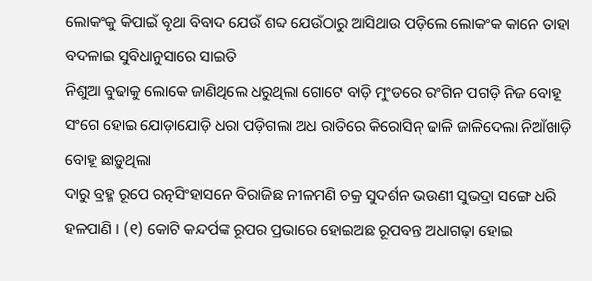ଲୋକଂକୁ କିପାଇଁ ବୃଥା ବିବାଦ ଯେଉଁ ଶବ୍ଦ ଯେଉଁଠାରୁ ଆସିଥାଉ ପଡ଼ିଲେ ଲୋକଂକ କାନେ ତାହା ବଦଳାଇ ସୁବିଧାନୁସାରେ ସାଇତି
ନିଶୁଆ ବୁଢାକୁ ଲୋକେ ଜାଣିଥିଲେ ଧରୁଥିଲା ଗୋଟେ ବାଡ଼ି ମୁଂଡରେ ରଂଗିନ ପଗଡ଼ି ନିଜ ବୋହୂ ସଂଗେ ହୋଇ ଯୋଡ଼ାଯୋଡ଼ି ଧରା ପଡ଼ିଗଲା ଅଧ ରାତିରେ କିରୋସିନ୍ ଢାଳି ଜାଳିଦେଲା ନିଆଁଖାଡ଼ି ବୋହୂ ଛାଡ଼ୁଥିଲା
ଦାରୁ ବ୍ରହ୍ମ ରୂପେ ରତ୍ନସିଂହାସନେ ବିରାଜିଛ ନୀଳମଣି ଚକ୍ର ସୁଦର୍ଶନ ଭଉଣୀ ସୁଭଦ୍ରା ସଙ୍ଗେ ଧରି ହଳପାଣି । (୧) କୋଟି କନ୍ଦର୍ପଙ୍କ ରୂପର ପ୍ରଭାରେ ହୋଇଅଛ ରୂପବନ୍ତ ଅଧାଗଢ଼ା ହୋଇ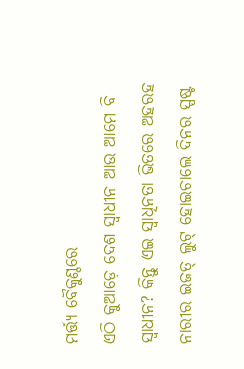ମର୍ତ୍ତ୍ୟ ବୈକୁଣ୍ଠରେ
ଏଠି କୁଆଡ଼େ ଦେଶ ସ୍ୱାଧୀନ ଆଉ ଆମେ ବି ସ୍ୱାଧୀନ? କିନ୍ତୁ ଏଇ ସ୍ୱାଧିନତା ଭିତରେ ଅହରହ ନାରୀର ଇଜତ୍ ଲୁଟ୍ ହୋଇଚାଲେ ଦିନର ସ୍ପଷ୍ଟ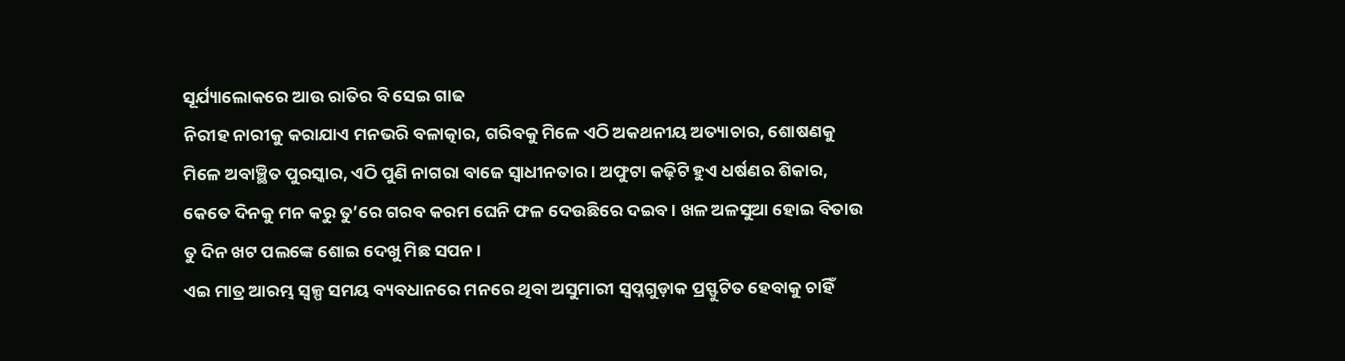ସୂର୍ଯ୍ୟାଲୋକରେ ଆଉ ରାତିର ବି ସେଇ ଗାଢ
ନିରୀହ ନାରୀକୁ କରାଯାଏ ମନଭରି ବଳାତ୍କାର, ଗରିବକୁ ମିଳେ ଏଠି ଅକଥନୀୟ ଅତ୍ୟାଚାର, ଶୋଷଣକୁ ମିଳେ ଅବାଞ୍ଛିତ ପୁରସ୍କାର, ଏଠି ପୁଣି ନାଗରା ବାଜେ ସ୍ୱାଧୀନତାର । ଅଫୁଟା କଢ଼ିଟି ହୁଏ ଧର୍ଷଣର ଶିକାର,
କେତେ ଦିନକୁ ମନ କରୁ ତୁ’ରେ ଗରବ କରମ ଘେନି ଫଳ ଦେଉଛିରେ ଦଇବ । ଖଳ ଅଳସୁଆ ହୋଇ ବିତାଉ ତୁ ଦିନ ଖଟ ପଲଙ୍କେ ଶୋଇ ଦେଖୁ ମିଛ ସପନ ।
ଏଇ ମାତ୍ର ଆରମ୍ଭ ସ୍ୱଳ୍ପ ସମୟ ବ୍ୟବଧାନରେ ମନରେ ଥିବା ଅସୁମାରୀ ସ୍ୱପ୍ନଗୁଡ଼ାକ ପ୍ରସ୍ଫୁଟିତ ହେବାକୁ ଚାହିଁ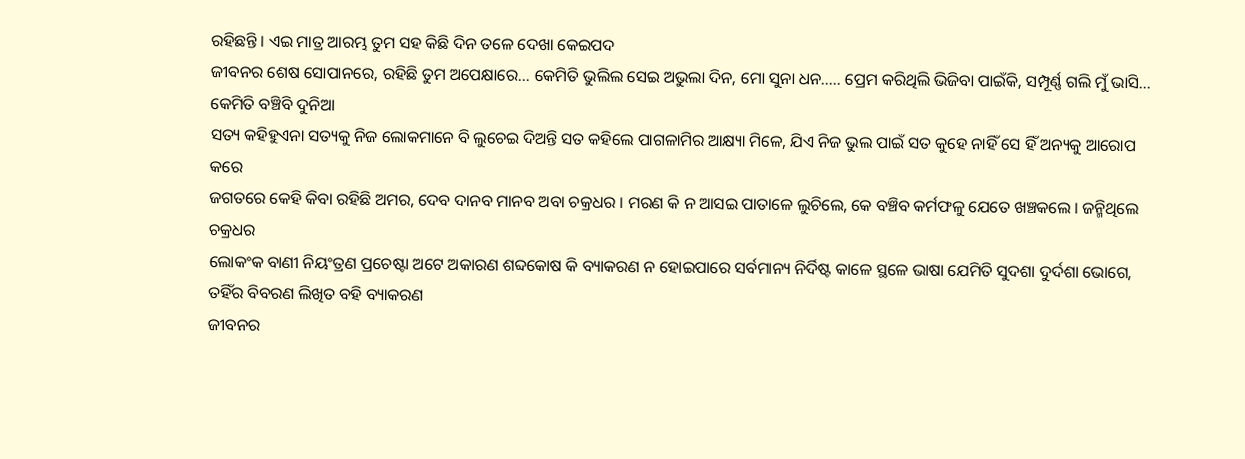ରହିଛନ୍ତି । ଏଇ ମାତ୍ର ଆରମ୍ଭ ତୁମ ସହ କିଛି ଦିନ ତଳେ ଦେଖା କେଇପଦ
ଜୀବନର ଶେଷ ସୋପାନରେ, ରହିଛି ତୁମ ଅପେକ୍ଷାରେ… କେମିତି ଭୁଲିଲ ସେଇ ଅଭୁଲା ଦିନ, ମୋ ସୁନା ଧନ….. ପ୍ରେମ କରିଥିଲି ଭିଜିବା ପାଇଁକି, ସମ୍ପୂର୍ଣ୍ଣ ଗଲି ମୁଁ ଭାସି… କେମିତି ବଞ୍ଚିବି ଦୁନିଆ
ସତ୍ୟ କହିହୁଏନା ସତ୍ୟକୁ ନିଜ ଲୋକମାନେ ବି ଲୁଚେଇ ଦିଅନ୍ତି ସତ କହିଲେ ପାଗଳାମିର ଆକ୍ଷ୍ୟା ମିଳେ, ଯିଏ ନିଜ ଭୁଲ ପାଇଁ ସତ କୁହେ ନାହିଁ ସେ ହିଁ ଅନ୍ୟକୁ ଆରୋପ କରେ
ଜଗତରେ କେହି କିବା ରହିଛି ଅମର, ଦେବ ଦାନବ ମାନବ ଅବା ଚକ୍ରଧର । ମରଣ କି ନ ଆସଇ ପାତାଳେ ଲୁଚିଲେ, କେ ବଞ୍ଚିବ କର୍ମଫଳୁ ଯେତେ ଖଞ୍ଚକଲେ । ଜନ୍ମିଥିଲେ ଚକ୍ରଧର
ଲୋକଂକ ବାଣୀ ନିୟଂତ୍ରଣ ପ୍ରଚେଷ୍ଟା ଅଟେ ଅକାରଣ ଶବ୍ଦକୋଷ କି ବ୍ୟାକରଣ ନ ହୋଇପାରେ ସର୍ବମାନ୍ୟ ନିର୍ଦିଷ୍ଟ କାଳେ ସ୍ଥଳେ ଭାଷା ଯେମିତି ସୁଦଶା ଦୁର୍ଦଶା ଭୋଗେ, ତହିଁର ବିବରଣ ଲିଖିତ ବହି ବ୍ୟାକରଣ
ଜୀବନର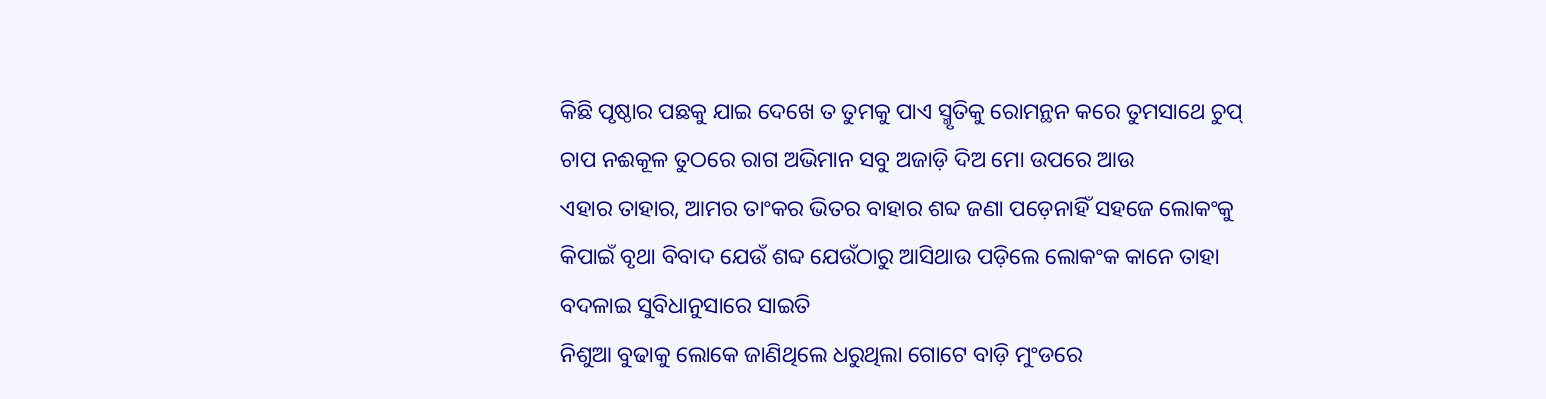କିଛି ପୃଷ୍ଠାର ପଛକୁ ଯାଇ ଦେଖେ ତ ତୁମକୁ ପାଏ ସ୍ମୃତିକୁ ରୋମନ୍ଥନ କରେ ତୁମସାଥେ ଚୁପ୍ ଚାପ ନଈକୂଳ ତୁଠରେ ରାଗ ଅଭିମାନ ସବୁ ଅଜାଡ଼ି ଦିଅ ମୋ ଉପରେ ଆଉ
ଏହାର ତାହାର, ଆମର ତାଂକର ଭିତର ବାହାର ଶବ୍ଦ ଜଣା ପଡ଼େନାହିଁ ସହଜେ ଲୋକଂକୁ କିପାଇଁ ବୃଥା ବିବାଦ ଯେଉଁ ଶବ୍ଦ ଯେଉଁଠାରୁ ଆସିଥାଉ ପଡ଼ିଲେ ଲୋକଂକ କାନେ ତାହା ବଦଳାଇ ସୁବିଧାନୁସାରେ ସାଇତି
ନିଶୁଆ ବୁଢାକୁ ଲୋକେ ଜାଣିଥିଲେ ଧରୁଥିଲା ଗୋଟେ ବାଡ଼ି ମୁଂଡରେ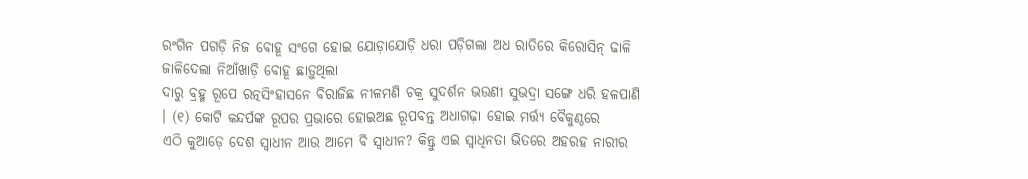ରଂଗିନ ପଗଡ଼ି ନିଜ ବୋହୂ ସଂଗେ ହୋଇ ଯୋଡ଼ାଯୋଡ଼ି ଧରା ପଡ଼ିଗଲା ଅଧ ରାତିରେ କିରୋସିନ୍ ଢାଳି ଜାଳିଦେଲା ନିଆଁଖାଡ଼ି ବୋହୂ ଛାଡ଼ୁଥିଲା
ଦାରୁ ବ୍ରହ୍ମ ରୂପେ ରତ୍ନସିଂହାସନେ ବିରାଜିଛ ନୀଳମଣି ଚକ୍ର ସୁଦର୍ଶନ ଭଉଣୀ ସୁଭଦ୍ରା ସଙ୍ଗେ ଧରି ହଳପାଣି । (୧) କୋଟି କନ୍ଦର୍ପଙ୍କ ରୂପର ପ୍ରଭାରେ ହୋଇଅଛ ରୂପବନ୍ତ ଅଧାଗଢ଼ା ହୋଇ ମର୍ତ୍ତ୍ୟ ବୈକୁଣ୍ଠରେ
ଏଠି କୁଆଡ଼େ ଦେଶ ସ୍ୱାଧୀନ ଆଉ ଆମେ ବି ସ୍ୱାଧୀନ? କିନ୍ତୁ ଏଇ ସ୍ୱାଧିନତା ଭିତରେ ଅହରହ ନାରୀର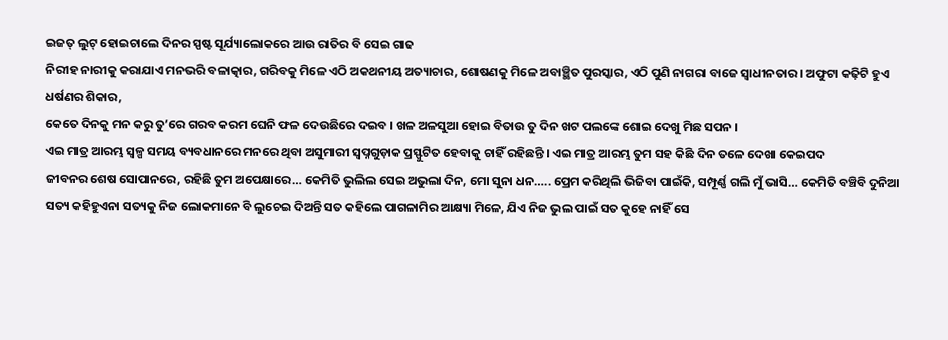ଇଜତ୍ ଲୁଟ୍ ହୋଇଚାଲେ ଦିନର ସ୍ପଷ୍ଟ ସୂର୍ଯ୍ୟାଲୋକରେ ଆଉ ରାତିର ବି ସେଇ ଗାଢ
ନିରୀହ ନାରୀକୁ କରାଯାଏ ମନଭରି ବଳାତ୍କାର, ଗରିବକୁ ମିଳେ ଏଠି ଅକଥନୀୟ ଅତ୍ୟାଚାର, ଶୋଷଣକୁ ମିଳେ ଅବାଞ୍ଛିତ ପୁରସ୍କାର, ଏଠି ପୁଣି ନାଗରା ବାଜେ ସ୍ୱାଧୀନତାର । ଅଫୁଟା କଢ଼ିଟି ହୁଏ ଧର୍ଷଣର ଶିକାର,
କେତେ ଦିନକୁ ମନ କରୁ ତୁ’ରେ ଗରବ କରମ ଘେନି ଫଳ ଦେଉଛିରେ ଦଇବ । ଖଳ ଅଳସୁଆ ହୋଇ ବିତାଉ ତୁ ଦିନ ଖଟ ପଲଙ୍କେ ଶୋଇ ଦେଖୁ ମିଛ ସପନ ।
ଏଇ ମାତ୍ର ଆରମ୍ଭ ସ୍ୱଳ୍ପ ସମୟ ବ୍ୟବଧାନରେ ମନରେ ଥିବା ଅସୁମାରୀ ସ୍ୱପ୍ନଗୁଡ଼ାକ ପ୍ରସ୍ଫୁଟିତ ହେବାକୁ ଚାହିଁ ରହିଛନ୍ତି । ଏଇ ମାତ୍ର ଆରମ୍ଭ ତୁମ ସହ କିଛି ଦିନ ତଳେ ଦେଖା କେଇପଦ
ଜୀବନର ଶେଷ ସୋପାନରେ, ରହିଛି ତୁମ ଅପେକ୍ଷାରେ… କେମିତି ଭୁଲିଲ ସେଇ ଅଭୁଲା ଦିନ, ମୋ ସୁନା ଧନ….. ପ୍ରେମ କରିଥିଲି ଭିଜିବା ପାଇଁକି, ସମ୍ପୂର୍ଣ୍ଣ ଗଲି ମୁଁ ଭାସି… କେମିତି ବଞ୍ଚିବି ଦୁନିଆ
ସତ୍ୟ କହିହୁଏନା ସତ୍ୟକୁ ନିଜ ଲୋକମାନେ ବି ଲୁଚେଇ ଦିଅନ୍ତି ସତ କହିଲେ ପାଗଳାମିର ଆକ୍ଷ୍ୟା ମିଳେ, ଯିଏ ନିଜ ଭୁଲ ପାଇଁ ସତ କୁହେ ନାହିଁ ସେ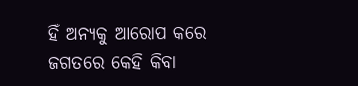ହିଁ ଅନ୍ୟକୁ ଆରୋପ କରେ
ଜଗତରେ କେହି କିବା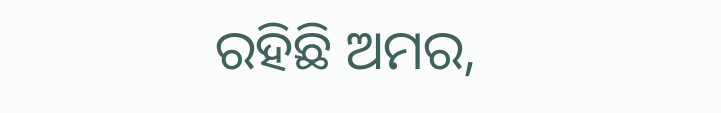ରହିଛି ଅମର,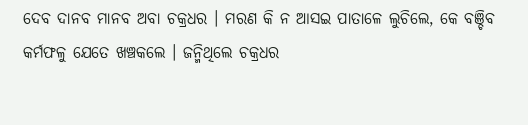ଦେବ ଦାନବ ମାନବ ଅବା ଚକ୍ରଧର । ମରଣ କି ନ ଆସଇ ପାତାଳେ ଲୁଚିଲେ, କେ ବଞ୍ଚିବ କର୍ମଫଳୁ ଯେତେ ଖଞ୍ଚକଲେ । ଜନ୍ମିଥିଲେ ଚକ୍ରଧର